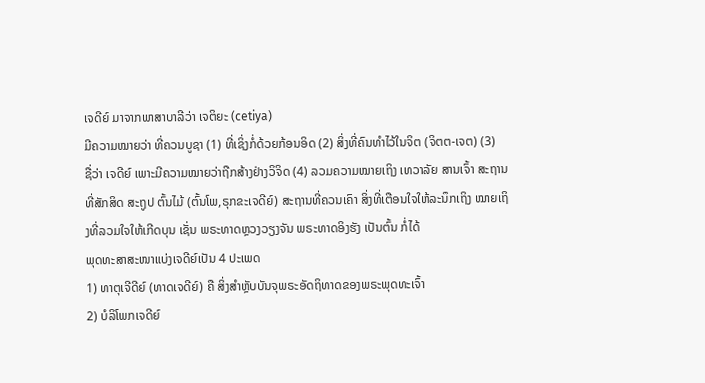ເຈດີຍ໌ ມາຈາກພາສາບາລີວ່າ ເຈຕິຍະ (cetiya)
ມີຄວາມໝາຍວ່າ ທີ່ຄວນບູຊາ (1) ທີ່ເຊິ່ງກໍ່ດ້ວຍກ້ອນອິດ (2) ສິ່ງທີ່ຄົນທຳໄວ້ໃນຈິຕ (ຈິຕຕ-ເຈຕ) (3)
ຊື່ວ່າ ເຈດີຍ໌ ເພາະມີຄວາມໝາຍວ່າຖືກສ້າງຢ່າງວິຈິດ (4) ລວມຄວາມໝາຍເຖິງ ເທວາລັຍ ສານເຈົ້າ ສະຖານທີ່ສັກສິດ ສະຖູປ ຕົ້ນໄມ້ (ຕົ້ນໂພ,ຣຸກຂະເຈດີຍ໌) ສະຖານທີ່ຄວນເຄົາ ສິ່ງທີ່ເຕືອນໃຈໃຫ້ລະນຶກເຖິງ ໝາຍເຖິງທີ່ລວມໃຈໃຫ້ເກີດບຸນ ເຊັ່ນ ພຣະທາດຫຼວງວຽງຈັນ ພຣະທາດອິງຮັງ ເປັນຕົ້ນ ກໍ່ໄດ້
ພຸດທະສາສະໜາແບ່ງເຈດີຍ໌ເປັນ 4 ປະເພດ
1) ທາຕຸເຈີດີຍ໌ (ທາດເຈດີຍ໌) ຄື ສິ່ງສຳຫຼັບບັນຈຸພຣະອັດຖິທາດຂອງພຣະພຸດທະເຈົ້າ
2) ບໍລິໂພກເຈດີຍ໌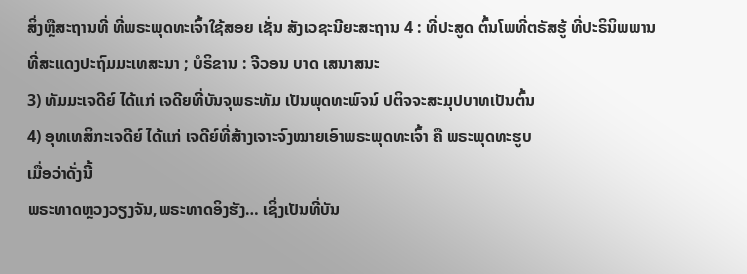ສິ່ງຫຼືສະຖານທີ່ ທີ່ພຣະພຸດທະເຈົ້າໃຊ້ສອຍ ເຊັ່ນ ສັງເວຊະນີຍະສະຖານ 4 : ທີ່ປະສູດ ຕົ້ນໂພທີ່ຕຣັສຮູ້ ທີ່ປະຣິນິພພານ ທີ່ສະແດງປະຖົມມະເທສະນາ ; ບໍຣິຂານ : ຈີວອນ ບາດ ເສນາສນະ
3) ທັມມະເຈດີຍ໌ ໄດ້ແກ່ ເຈດີຍທີ່ບັນຈຸພຣະທັມ ເປັນພຸດທະພົຈນ໌ ປຕິຈຈະສະມຸປບາທເປັນຕົ້ນ
4) ອຸທເທສິກະເຈດີຍ໌ ໄດ້ແກ່ ເຈດີຍ໌ທີ່ສ້າງເຈາະຈົງໝາຍເອົາພຣະພຸດທະເຈົ້າ ຄື ພຣະພຸດທະຮູບ
ເມື່ອວ່າດັ່ງນີ້
ພຣະທາດຫຼວງວຽງຈັນ,ພຣະທາດອິງຮັງ… ເຊິ່ງເປັນທີ່ບັນ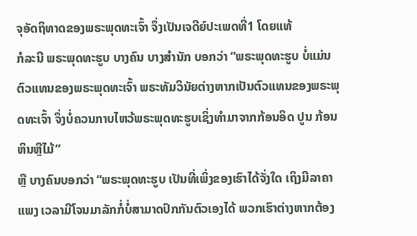ຈຸອັດຖິທາດຂອງພຣະພຸດທະເຈົ້າ ຈຶ່ງເປັນເຈດີຍ໌ປະເພດທີ່1 ໂດຍແທ້
ກໍລະນີ ພຣະພຸດທະຮູບ ບາງຄົນ ບາງສຳນັກ ບອກວ່າ “ພຣະພຸດທະຮູບ ບໍ່ແມ່ນຕົວແທນຂອງພຣະພຸດທະເຈົ້າ ພຣະທັມວິນັຍຕ່າງຫາກເປັນຕົວແທນຂອງພຣະພຸດທະເຈົ້າ ຈຶ່ງບໍ່ຄວນກາບໄຫວ້ພຣະພຸດທະຮູບເຊິ່ງທຳມາຈາກກ້ອນອິດ ປູນ ກ້ອນຫິນຫຼືໄມ້”
ຫຼື ບາງຄົນບອກວ່າ “ພຣະພຸດທະຮູບ ເປັນທີ່ເພິ່ງຂອງເຮົາໄດ້ຈັ່ງໃດ ເຖິງມີລາຄາແພງ ເວລາມີໂຈນມາລັກກໍ່ບໍ່ສາມາດປົກກັນຕົວເອງໄດ້ ພວກເຮົາຕ່າງຫາກຕ້ອງ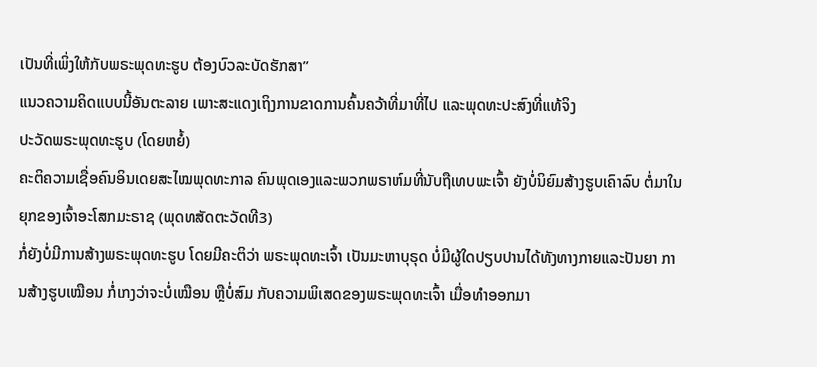ເປັນທີ່ເພິ່ງໃຫ້ກັບພຣະພຸດທະຮູບ ຕ້ອງບົວລະບັດຮັກສາ”
ແນວຄວາມຄິດແບບນີ້ອັນຕະລາຍ ເພາະສະແດງເຖິງການຂາດການຄົ້ນຄວ້າທີ່ມາທີ່ໄປ ແລະພຸດທະປະສົງທີ່ແທ້ຈິງ
ປະວັດພຣະພຸດທະຮູບ (ໂດຍຫຍໍ້)
ຄະຕິຄວາມເຊື່ອຄົນອິນເດຍສະໄໝພຸດທະກາລ ຄົນພຸດເອງແລະພວກພຣາຫ໌ມທີ່ນັບຖືເທບພະເຈົ້າ ຍັງບໍ່ນິຍົມສ້າງຮູບເຄົາລົບ ຕໍ່ມາໃນຍຸກຂອງເຈົ້າອະໂສກມະຣາຊ (ພຸດທສັດຕະວັດທີ3)
ກໍ່ຍັງບໍ່ມີການສ້າງພຣະພຸດທະຮູບ ໂດຍມີຄະຕິວ່າ ພຣະພຸດທະເຈົ້າ ເປັນມະຫາບຸຣຸດ ບໍ່ມີຜູ້ໃດປຽບປານໄດ້ທັງທາງກາຍແລະປັນຍາ ການສ້າງຮູບເໝືອນ ກໍ່ເກງວ່າຈະບໍ່ເໝືອນ ຫຼືບໍ່ສົມ ກັບຄວາມພິເສດຂອງພຣະພຸດທະເຈົ້າ ເມື່ອທຳອອກມາ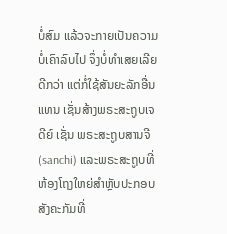ບໍ່ສົມ ແລ້ວຈະກາຍເປັນຄວາມບໍ່ເຄົາລົບໄປ ຈຶ່ງບໍ່ທຳເສຍເລີຍດີກວ່າ ແຕ່ກໍ່ໃຊ້ສັນຍະລັກອື່ນແທນ ເຊັ່ນສ້າງພຣະສະຖູບເຈດີຍ໌ ເຊັ່ນ ພຣະສະຖູບສານຈີ (sanchi) ແລະພຣະສະຖູບທີ່ຫ້ອງໂຖງໃຫຍ່ສຳຫຼັບປະກອບສັງຄະກັມທີ່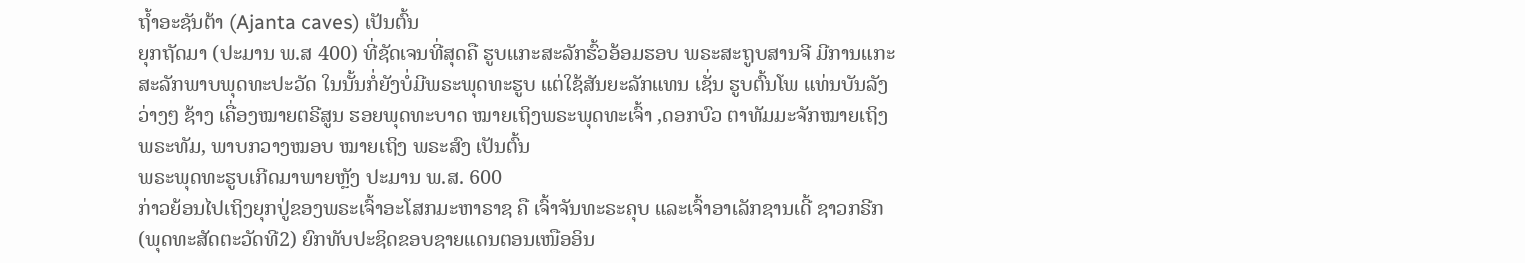ຖ້ຳອະຊັນຕ້າ (Ajanta caves) ເປັນຕົ້ນ
ຍຸກຖັດມາ (ປະມານ ພ.ສ 400) ທີ່ຊັດເຈນທີ່ສຸດຄື ຮູບແກະສະລັກຮົ້ວອ້ອມຮອບ ພຣະສະຖູບສານຈີ ມີການແກະສະລັກພາບພຸດທະປະວັດ ໃນນັ້ນກໍ່ຍັງບໍ່ມີພຣະພຸດທະຮູບ ແຕ່ໃຊ້ສັນຍະລັກແທນ ເຊັ່ນ ຮູບຕົ້ນໂພ ແທ່ນບັນລັງວ່າງໆ ຊ້າງ ເຄື່ອງໝາຍຕຣີສູນ ຮອຍພຸດທະບາດ ໝາຍເຖິງພຣະພຸດທະເຈົ້າ ,ດອກບົວ ຕາທັມມະຈັກໝາຍເຖິງພຣະທັມ, ພາບກວາງໝອບ ໝາຍເຖິງ ພຣະສົງ ເປັນຕົ້ນ
ພຣະພຸດທະຮູບເກີດມາພາຍຫຼັງ ປະມານ ພ.ສ. 600
ກ່າວຍ້ອນໄປເຖິງຍຸກປູ່ຂອງພຣະເຈົ້າອະໂສກມະຫາຣາຊ ຄື ເຈົ້າຈັນທະຣະຄຸບ ແລະເຈົ້າອາເລັກຊານເດີ້ ຊາວກຣີກ (ພຸດທະສັດຕະວັດທີ2) ຍົກທັບປະຊິດຂອບຊາຍແດນຕອນເໜືອອິນ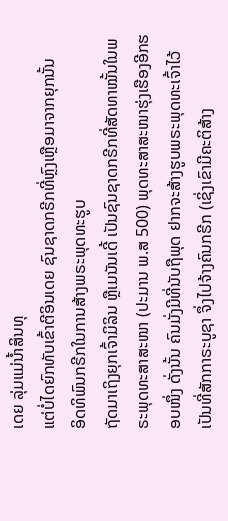ເດຍ ລຸ່ມແມ່ນ້ຳສິນທຸ
ແຕ່ບໍ່ໄດຍົກທັບເຂົ້າຕີອິນເດຍ ຊົນຊາດກຣີກທີ່ຫຼົງເຫຼືອມາຈາກຍຸກນັ້ນ
ອິດທິພົນກຣີກໃນການສ້າງພຣະພຸດທະຮູບ
ຖັດມາເຖິງຍຸກເຈົ້າມິລິນ ຫຼືເມນັນເດີ້ ເປັນຊົນຊາດກຣີກທີ່ສັດທາໝັ້ນໃນພຣະພຸດທະສາສະໜາ (ປະມານ ພ.ສ 500) ພຸດທະສາສະໜາຮຸ່ງເຮືອງອີກຮອບໜຶ່ງ ດັ່ງນັ້ນ ຄົນມັ່ງມີທີ່ນັບຖືພຸດ ຢາກຈະສ້າງຮູບພຣະພຸດທະເຈົ້າໄວ້ເປັນທີ່ສັກກາຣະບູຊາ ຈຶ່ງໄປຈ້າງຄົນກຣີກ (ເຊິ່ງເຂົາມີຄະຕິສ້າງ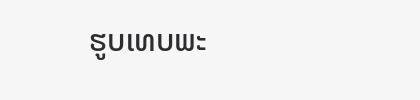ຮູບເທບພະ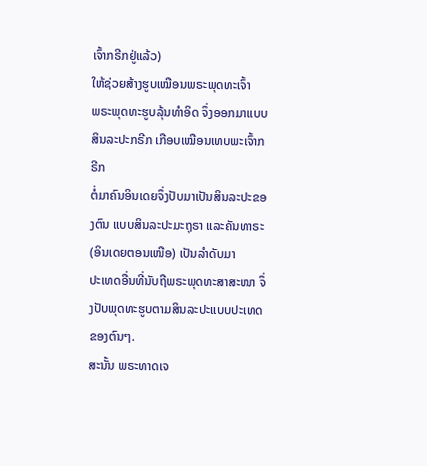ເຈົ້າກຣີກຢູ່ແລ້ວ)
ໃຫ້ຊ່ວຍສ້າງຮູບເໝືອນພຣະພຸດທະເຈົ້າ
ພຣະພຸດທະຮູບລຸ້ນທຳອິດ ຈຶ່ງອອກມາແບບສິນລະປະກຣີກ ເກືອບເໝືອນເທບພະເຈົ້າກຣີກ
ຕໍ່ມາຄົນອິນເດຍຈຶ່ງປັບມາເປັນສິນລະປະຂອງຕົນ ແບບສິນລະປະມະຖຸຣາ ແລະຄັນທາຣະ(ອິນເດຍຕອນເໜືອ) ເປັນລຳດັບມາ
ປະເທດອື່ນທີ່ນັບຖືພຣະພຸດທະສາສະໜາ ຈຶ່ງປັບພຸດທະຮູບຕາມສິນລະປະແບບປະເທດຂອງຕົນໆ.
ສະນັ້ນ ພຣະທາດເຈ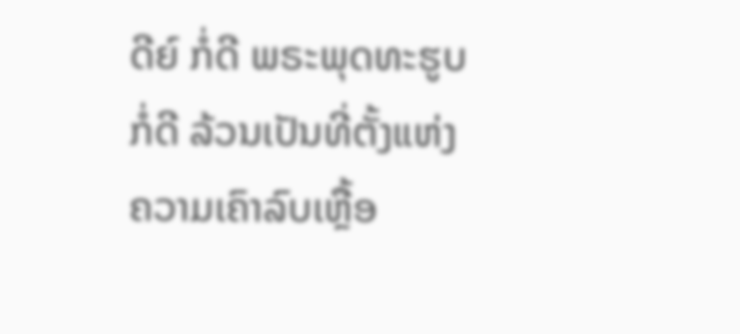ດີຍ໌ ກໍ່ດີ ພຣະພຸດທະຮູບ ກໍ່ດີ ລ້ວນເປັນທີ່ຕັ້ງແຫ່ງຄວາມເຄົາລົບເຫຼື້ອ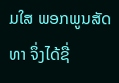ມໃສ ພອກພູນສັດທາ ຈຶ່ງໄດ້ຊື່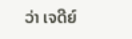ວ່າ ເຈດີຍ໌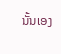ນັ້ນເອງ